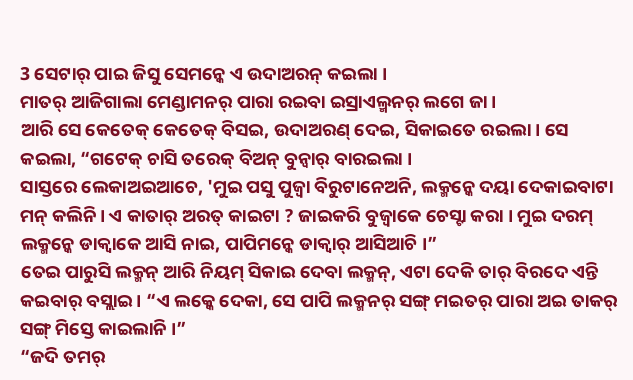3 ସେଟାର୍ ପାଇ ଜିସୁ ସେମନ୍କେ ଏ ଉଦାଅରନ୍ କଇଲା ।
ମାତର୍ ଆଜିଗାଲା ମେଣ୍ଡାମନର୍ ପାରା ରଇବା ଇସ୍ରାଏଲ୍ମନର୍ ଲଗେ ଜା ।
ଆରି ସେ କେତେକ୍ କେତେକ୍ ବିସଇ, ଉଦାଅରଣ୍ ଦେଇ, ସିକାଇତେ ରଇଲା । ସେ କଇଲା, “ଗଟେକ୍ ଚାସି ତରେକ୍ ବିଅନ୍ ବୁନ୍ବାର୍ ବାରଇଲା ।
ସାସ୍ତରେ ଲେକାଅଇଆଚେ, 'ମୁଇ ପସୁ ପୁଜ୍ବା ବିରୁଟାନେଅନି, ଲକ୍ମନ୍କେ ଦୟା ଦେକାଇବାଟା ମନ୍ କଲିନି। ଏ କାତାର୍ ଅରତ୍ କାଇଟା ? ଜାଇକରି ବୁଜ୍ବାକେ ଚେସ୍ଟା କରା । ମୁଇ ଦରମ୍ ଲକ୍ମନ୍କେ ଡାକ୍ବାକେ ଆସି ନାଇ, ପାପିମନ୍କେ ଡାକ୍ବାର୍ ଆସିଆଚି ।”
ତେଇ ପାରୁସି ଲକ୍ମନ୍ ଆରି ନିୟମ୍ ସିକାଇ ଦେବା ଲକ୍ମନ୍, ଏଟା ଦେକି ତାର୍ ବିରଦେ ଏନ୍ତି କଇବାର୍ ବସ୍ଲାଇ । “ଏ ଲକ୍କେ ଦେକା, ସେ ପାପି ଲକ୍ମନର୍ ସଙ୍ଗ୍ ମଇତର୍ ପାରା ଅଇ ତାକର୍ ସଙ୍ଗ୍ ମିସ୍ତେ କାଇଲାନି ।”
“ଜଦି ତମର୍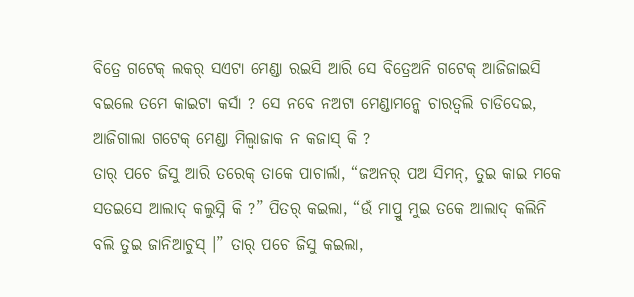ବିତ୍ରେ ଗଟେକ୍ ଲକର୍ ସଏଟା ମେଣ୍ଡା ରଇସି ଆରି ସେ ବିତ୍ରେଅନି ଗଟେକ୍ ଆଜିଜାଇସି ବଇଲେ ତମେ କାଇଟା କର୍ସା ? ସେ ନବେ ନଅଟା ମେଣ୍ଡାମନ୍କେ ଚାରତ୍ବଲି ଚାଡିଦେଇ, ଆଜିଗାଲା ଗଟେକ୍ ମେଣ୍ଡା ମିଲ୍ବାଜାକ ନ କଜାସ୍ କି ?
ତାର୍ ପଚେ ଜିସୁ ଆରି ତରେକ୍ ତାକେ ପାଚାର୍ଲା, “ଜଅନର୍ ପଅ ସିମନ୍, ତୁଇ କାଇ ମକେ ସତଇସେ ଆଲାଦ୍ କଲୁସ୍ନି କି ?” ପିତର୍ କଇଲା, “ଉଁ ମାପ୍ରୁ ମୁଇ ତକେ ଆଲାଦ୍ କଲିନି ବଲି ତୁଇ ଜାନିଆଚୁସ୍ ।” ତାର୍ ପଚେ ଜିସୁ କଇଲା,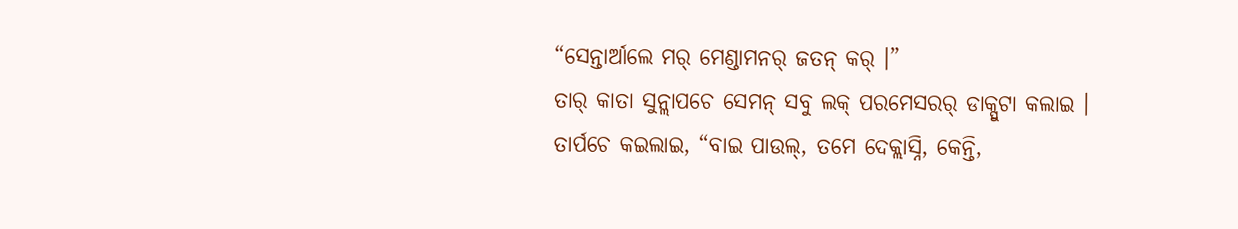“ସେନ୍ତାର୍ଆଲେ ମର୍ ମେଣ୍ଡାମନର୍ ଜତନ୍ କର୍ ।”
ତାର୍ କାତା ସୁନ୍ଲାପଚେ ସେମନ୍ ସବୁ ଲକ୍ ପରମେସରର୍ ଡାକ୍ପୁଟା କଲାଇ । ତାର୍ପଚେ କଇଲାଇ, “ବାଇ ପାଉଲ୍, ତମେ ଦେକ୍ଲାସ୍ନି, କେନ୍ତି,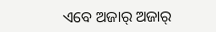ଏବେ ଅଜାର୍ ଅଜାର୍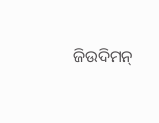ଜିଉଦିମନ୍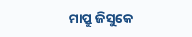ମାପ୍ରୁ ଜିସୁକେ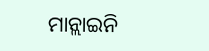ମାନ୍ଲାଇନି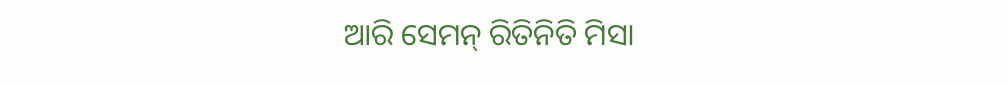ଆରି ସେମନ୍ ରିତିନିତି ମିସା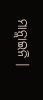ମାନ୍ଲାଇନି ।